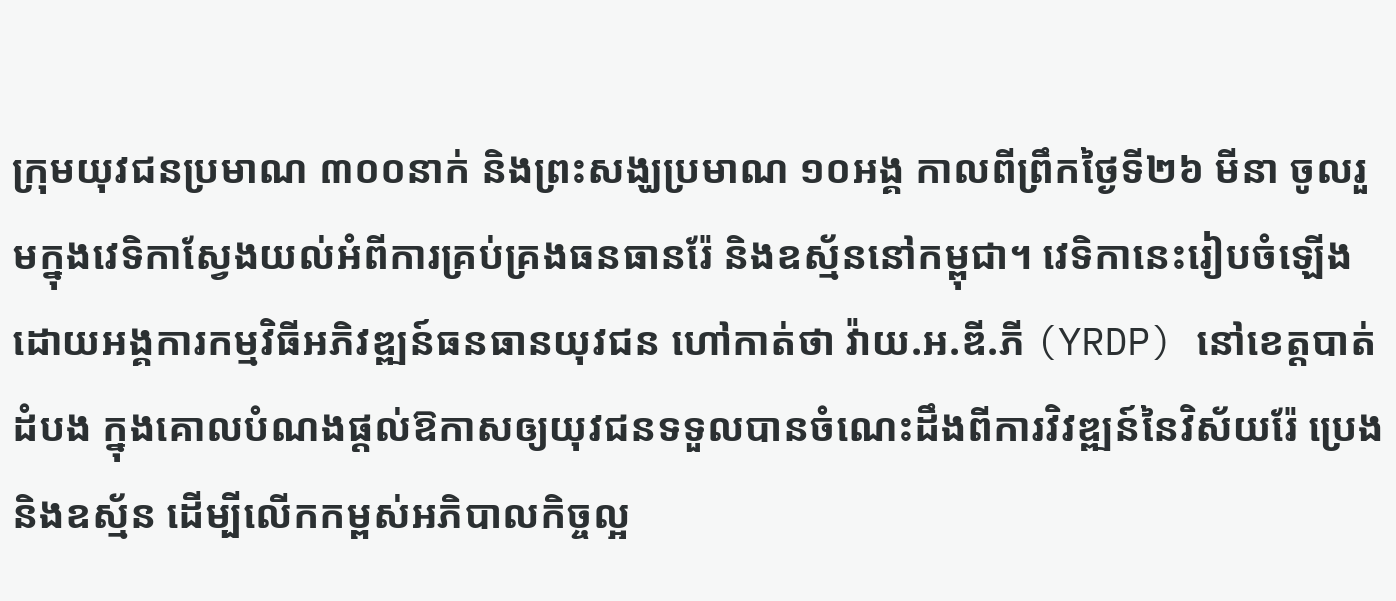ក្រុមយុវជនប្រមាណ ៣០០នាក់ និងព្រះសង្ឃប្រមាណ ១០អង្គ កាលពីព្រឹកថ្ងៃទី២៦ មីនា ចូលរួមក្នុងវេទិកាស្វែងយល់អំពីការគ្រប់គ្រងធនធានរ៉ែ និងឧស្ម័ននៅកម្ពុជា។ វេទិកានេះរៀបចំឡើងដោយអង្គការកម្មវិធីអភិវឌ្ឍន៍ធនធានយុវជន ហៅកាត់ថា វ៉ាយ.អ.ឌី.ភី (YRDP) នៅខេត្តបាត់ដំបង ក្នុងគោលបំណងផ្ដល់ឱកាសឲ្យយុវជនទទួលបានចំណេះដឹងពីការវិវឌ្ឍន៍នៃវិស័យរ៉ែ ប្រេង និងឧស្ម័ន ដើម្បីលើកកម្ពស់អភិបាលកិច្ចល្អ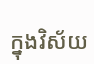ក្នុងវិស័យ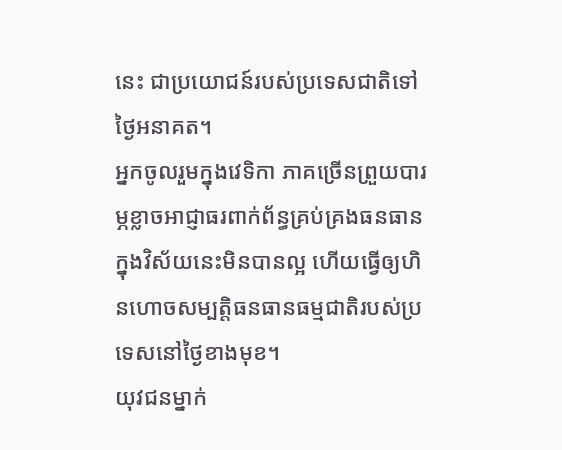នេះ ជាប្រយោជន៍របស់ប្រទេសជាតិទៅថ្ងៃអនាគត។
អ្នកចូលរួមក្នុងវេទិកា ភាគច្រើនព្រួយបារម្ភខ្លាចអាជ្ញាធរពាក់ព័ន្ធគ្រប់គ្រងធនធានក្នុងវិស័យនេះមិនបានល្អ ហើយធ្វើឲ្យហិនហោចសម្បត្តិធនធានធម្មជាតិរបស់ប្រទេសនៅថ្ងៃខាងមុខ។
យុវជនម្នាក់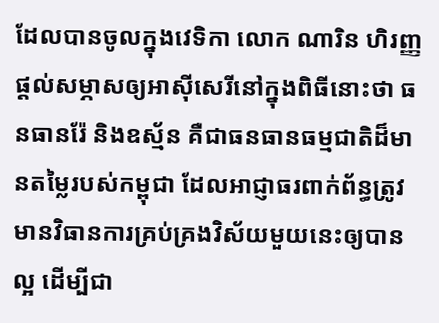ដែលបានចូលក្នុងវេទិកា លោក ណារិន ហិរញ្ញ ផ្ដល់សម្ភាសឲ្យអាស៊ីសេរីនៅក្នុងពិធីនោះថា ធនធានរ៉ែ និងឧស្ម័ន គឺជាធនធានធម្មជាតិដ៏មានតម្លៃរបស់កម្ពុជា ដែលអាជ្ញាធរពាក់ព័ន្ធត្រូវមានវិធានការគ្រប់គ្រងវិស័យមួយនេះឲ្យបានល្អ ដើម្បីជា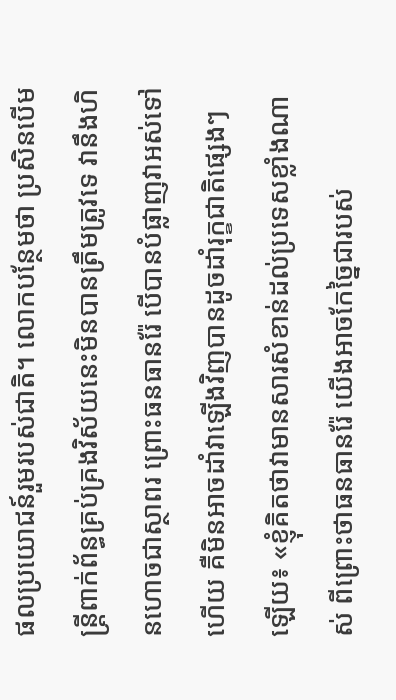ផលប្រយោជន៍រួមរបស់ជាតិ។ លោកបន្ថែមថា ប្រសិនបើមន្ត្រីពាក់ព័ន្ធគ្រប់គ្រងវិស័យនេះមិនបានត្រឹមត្រូវទេ វានឹងហិនហោចជាស្ថាពរ ព្រោះធនធានរ៉ែ បើបានបំផ្លាញវាអស់ទៅហើយ គឺមិនអាចដាំវាឡើងវិញបានដូចដាំរុក្ខជាតិផ្សេងៗឡើយ៖ «ខ្ញុំគិតថាវាមានសារសំខាន់ដល់ប្រទេសខ្លាំងណាស់ ពីព្រោះថាធនធានរ៉ែ យើងអាចកែច្នៃជារបស់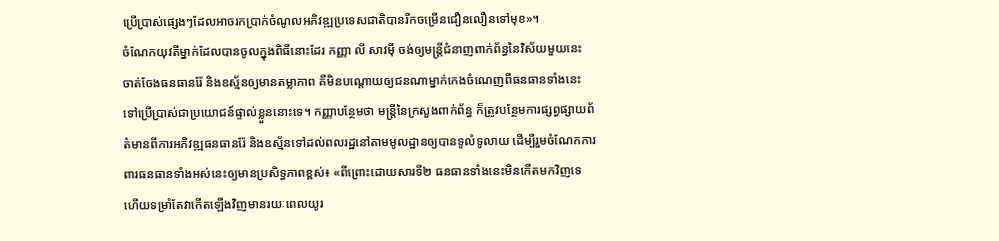ប្រើប្រាស់ផ្សេងៗដែលអាចរកប្រាក់ចំណូលអភិវឌ្ឍប្រទេសជាតិបានរីកចម្រើនជឿនលឿនទៅមុខ»។
ចំណែកយុវតីម្នាក់ដែលបានចូលក្នុងពិធីនោះដែរ កញ្ញា លី សាវម៉ី ចង់ឲ្យមន្ត្រីជំនាញពាក់ព័ន្ធនៃវិស័យមួយនេះ ចាត់ចែងធនធានរ៉ែ និងឧស្ម័នឲ្យមានតម្លាភាព គឺមិនបណ្ដោយឲ្យជនណាម្នាក់កេងចំណេញពីធនធានទាំងនេះទៅប្រើប្រាស់ជាប្រយោជន៍ផ្ទាល់ខ្លួននោះទេ។ កញ្ញាបន្ថែមថា មន្ត្រីនៃក្រសួងពាក់ព័ន្ធ ក៏ត្រូវបន្ថែមការផ្សព្វផ្សាយព័ត៌មានពីការអភិវឌ្ឍធនធានរ៉ែ និងឧស្ម័នទៅដល់ពលរដ្ឋនៅតាមមូលដ្ឋានឲ្យបានទូលំទូលាយ ដើម្បីរួមចំណែកការពារធនធានទាំងអស់នេះឲ្យមានប្រសិទ្ធភាពខ្ពស់៖ «ពីព្រោះដោយសារទី២ ធនធានទាំងនេះមិនកើតមកវិញទេ ហើយទម្រាំតែវាកើតឡើងវិញមានរយៈពេលយូរ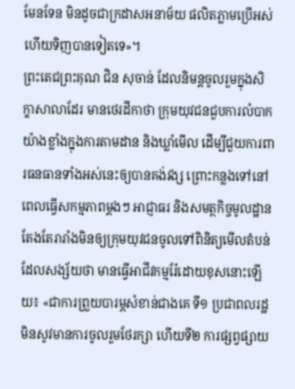មែនទែន មិនដូចជាក្រដាសអនាម័យ ផលិតភ្លាមប្រើអស់ហើយទិញបានទៀតទេ»។
ព្រះតេជព្រះគុណ ជិន សុចាន់ ដែលនិមន្តចូលរួមក្នុងសិក្ខាសាលាដែរ មានថេរដីកាថា ក្រុមយុវជនជួបការលំបាកយ៉ាងខ្លាំងក្នុងការតាមដាន និងឃ្លាំមើល ដើម្បីជួយការពារធនធានទាំងអស់នេះឲ្យបានគង់វង្ស ព្រោះកន្លងទៅនៅពេលធ្វើសកម្មភាពម្ដងៗ អាជ្ញាធរ និងសមត្ថកិច្ចមូលដ្ឋានតែងតែរារាំងមិនឲ្យក្រុមយុវជនចូលទៅពិនិត្យមើលតំបន់ដែលសង្ស័យថា មានធ្វើអាជីវកម្មរ៉ែដោយខុសនោះឡើយ៖ «ជាការព្រួយបារម្ភសំខាន់ជាងគេ ទី១ ប្រជាពលរដ្ឋមិនសូវមានការចូលរួមថែរក្សា ហើយទី២ ការផ្សព្វផ្សាយ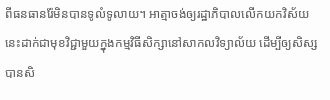ពីធនធានរ៉ែមិនបានទូលំទូលាយ។ អាត្មាចង់ឲ្យរដ្ឋាភិបាលលើកយកវិស័យនេះដាក់ជាមុខវិជ្ជាមួយក្នុងកម្មវិធីសិក្សានៅសាកលវិទ្យាល័យ ដើម្បីឲ្យសិស្សបានសិ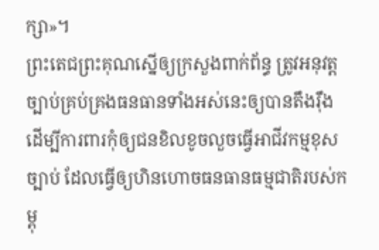ក្សា»។
ព្រះតេជព្រះគុណស្នើឲ្យក្រសួងពាក់ព័ន្ធ ត្រូវអនុវត្តច្បាប់គ្រប់គ្រងធនធានទាំងអស់នេះឲ្យបានតឹងរ៉ឹង ដើម្បីការពារកុំឲ្យជនខិលខូចលួចធ្វើអាជីវកម្មខុសច្បាប់ ដែលធ្វើឲ្យហិនហោចធនធានធម្មជាតិរបស់កម្ពុ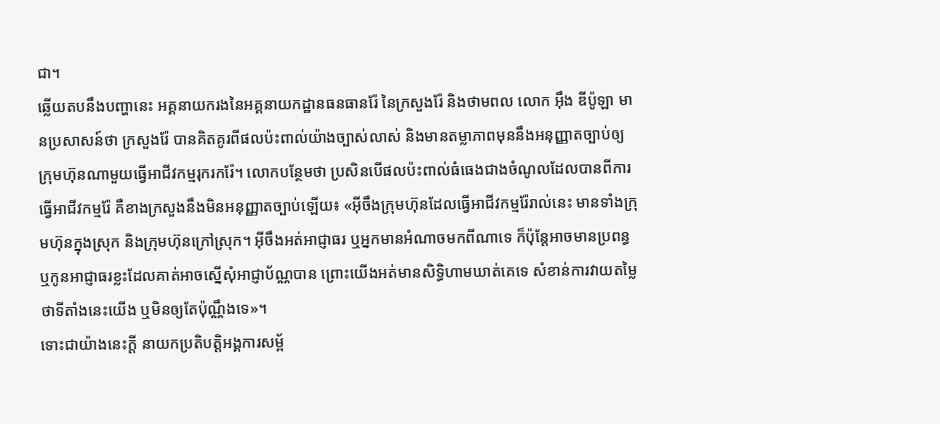ជា។
ឆ្លើយតបនឹងបញ្ហានេះ អគ្គនាយករងនៃអគ្គនាយកដ្ឋានធនធានរ៉ែ នៃក្រសួងរ៉ែ និងថាមពល លោក អ៊ឹង ឌីប៉ូឡា មានប្រសាសន៍ថា ក្រសួងរ៉ែ បានគិតគូរពីផលប៉ះពាល់យ៉ាងច្បាស់លាស់ និងមានតម្លាភាពមុននឹងអនុញ្ញាតច្បាប់ឲ្យក្រុមហ៊ុនណាមួយធ្វើអាជីវកម្មរុករករ៉ែ។ លោកបន្ថែមថា ប្រសិនបើផលប៉ះពាល់ធំធេងជាងចំណូលដែលបានពីការធ្វើអាជីវកម្មរ៉ែ គឺខាងក្រសួងនឹងមិនអនុញ្ញាតច្បាប់ឡើយ៖ «អ៊ីចឹងក្រុមហ៊ុនដែលធ្វើអាជីវកម្មរ៉ែរាល់នេះ មានទាំងក្រុមហ៊ុនក្នុងស្រុក និងក្រុមហ៊ុនក្រៅស្រុក។ អ៊ីចឹងអត់អាជ្ញាធរ ឬអ្នកមានអំណាចមកពីណាទេ ក៏ប៉ុន្តែអាចមានប្រពន្ធ ឬកូនអាជ្ញាធរខ្លះដែលគាត់អាចស្នើសុំអាជ្ញាប័ណ្ណបាន ព្រោះយើងអត់មានសិទ្ធិហាមឃាត់គេទេ សំខាន់ការវាយតម្លៃថាទីតាំងនេះយើង ឬមិនឲ្យតែប៉ុណ្ណឹងទេ»។
ទោះជាយ៉ាងនេះក្ដី នាយកប្រតិបត្តិអង្គការសម្ព័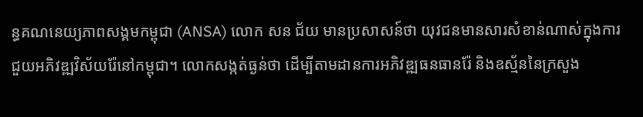ន្ធគណនេយ្យភាពសង្គមកម្ពុជា (ANSA) លោក សន ជ័យ មានប្រសាសន៍ថា យុវជនមានសារសំខាន់ណាស់ក្នុងការជួយអភិវឌ្ឍវិស័យរ៉ែនៅកម្ពុជា។ លោកសង្កត់ធ្ងន់ថា ដើម្បីតាមដានការអភិវឌ្ឍធនធានរ៉ែ និងឧស្ម័ននៃក្រសួង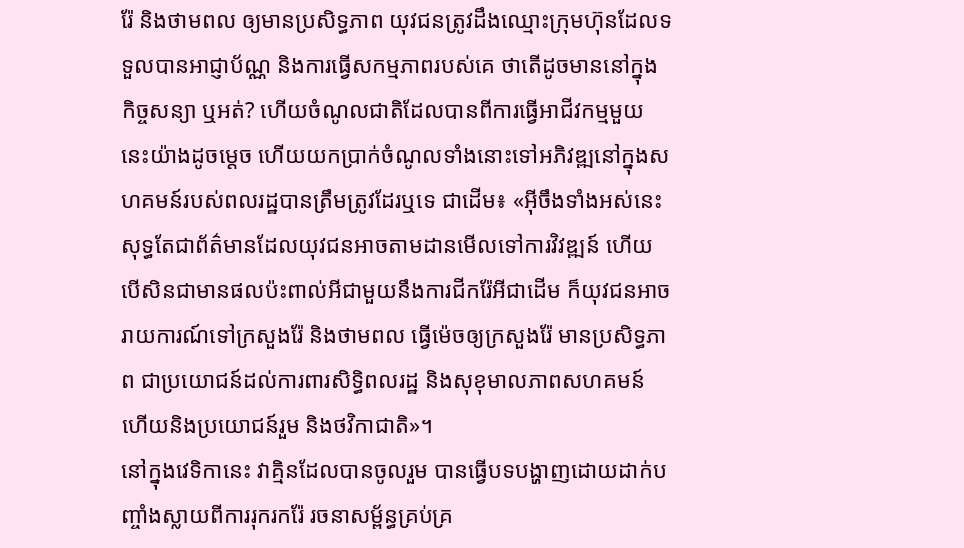រ៉ែ និងថាមពល ឲ្យមានប្រសិទ្ធភាព យុវជនត្រូវដឹងឈ្មោះក្រុមហ៊ុនដែលទទួលបានអាជ្ញាប័ណ្ណ និងការធ្វើសកម្មភាពរបស់គេ ថាតើដូចមាននៅក្នុងកិច្ចសន្យា ឬអត់? ហើយចំណូលជាតិដែលបានពីការធ្វើអាជីវកម្មមួយនេះយ៉ាងដូចម្ដេច ហើយយកប្រាក់ចំណូលទាំងនោះទៅអភិវឌ្ឍនៅក្នុងសហគមន៍របស់ពលរដ្ឋបានត្រឹមត្រូវដែរឬទេ ជាដើម៖ «អ៊ីចឹងទាំងអស់នេះសុទ្ធតែជាព័ត៌មានដែលយុវជនអាចតាមដានមើលទៅការវិវឌ្ឍន៍ ហើយបើសិនជាមានផលប៉ះពាល់អីជាមួយនឹងការជីករ៉ែអីជាដើម ក៏យុវជនអាចរាយការណ៍ទៅក្រសួងរ៉ែ និងថាមពល ធ្វើម៉េចឲ្យក្រសួងរ៉ែ មានប្រសិទ្ធភាព ជាប្រយោជន៍ដល់ការពារសិទ្ធិពលរដ្ឋ និងសុខុមាលភាពសហគមន៍ ហើយនិងប្រយោជន៍រួម និងថវិកាជាតិ»។
នៅក្នុងវេទិកានេះ វាគ្មិនដែលបានចូលរួម បានធ្វើបទបង្ហាញដោយដាក់បញ្ចាំងស្លាយពីការរុករករ៉ែ រចនាសម្ព័ន្ធគ្រប់គ្រ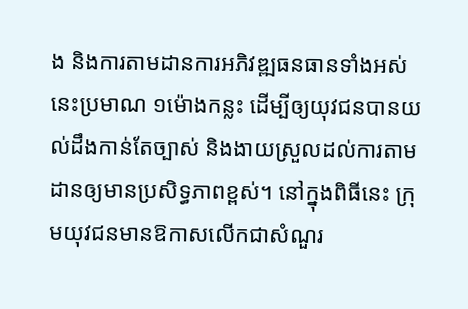ង និងការតាមដានការអភិវឌ្ឍធនធានទាំងអស់នេះប្រមាណ ១ម៉ោងកន្លះ ដើម្បីឲ្យយុវជនបានយល់ដឹងកាន់តែច្បាស់ និងងាយស្រួលដល់ការតាមដានឲ្យមានប្រសិទ្ធភាពខ្ពស់។ នៅក្នុងពិធីនេះ ក្រុមយុវជនមានឱកាសលើកជាសំណួរ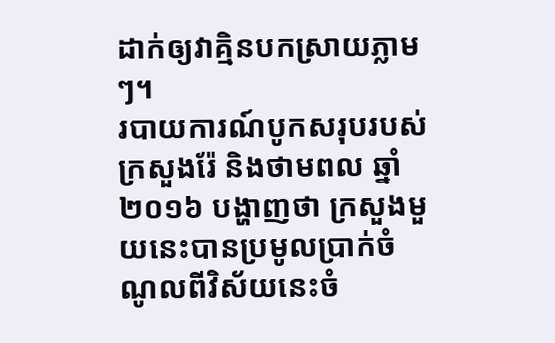ដាក់ឲ្យវាគ្មិនបកស្រាយភ្លាមៗ។
របាយការណ៍បូកសរុបរបស់ក្រសួងរ៉ែ និងថាមពល ឆ្នាំ២០១៦ បង្ហាញថា ក្រសួងមួយនេះបានប្រមូលប្រាក់ចំណូលពីវិស័យនេះចំ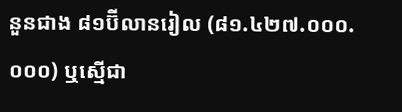នួនជាង ៨១ប៊ីលានរៀល (៨១.៤២៧.០០០.០០០) ឬស្មើជា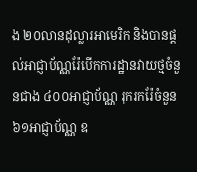ង ២០លានដុល្លារអាមេរិក និងបានផ្ដល់អាជ្ញាប័ណ្ណរ៉ែបើកការដ្ឋានវាយថ្មចំនួនជាង ៤០០អាជ្ញាប័ណ្ណ រុករករ៉ែចំនួន ៦១អាជ្ញាប័ណ្ណ ឧ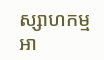ស្សាហកម្មអា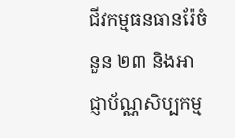ជីវកម្មធនធានរ៉ែចំនួន ២៣ និងអាជ្ញាប័ណ្ណសិប្បកម្ម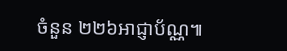ចំនួន ២២៦អាជ្ញាប័ណ្ណ៕